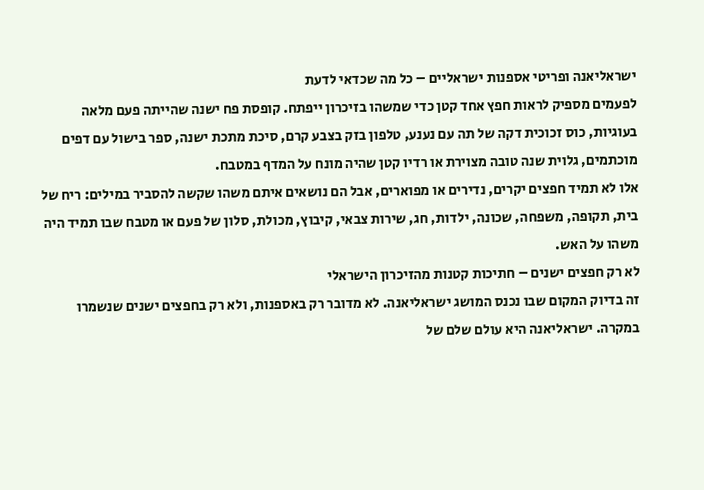ישראליאנה ופריטי אספנות ישראליים – כל מה שכדאי לדעת
לפעמים מספיק לראות חפץ אחד קטן כדי שמשהו בזיכרון ייפתח. קופסת פח ישנה שהייתה פעם מלאה בעוגיות, כוס זכוכית דקה של תה עם נענע, טלפון בזק בצבע קרם, סיכת מתכת ישנה, ספר בישול עם דפים מוכתמים, גלוית שנה טובה מצוירת או רדיו קטן שהיה מונח על המדף במטבח.
אלו לא תמיד חפצים יקרים, נדירים או מפוארים, אבל הם נושאים איתם משהו שקשה להסביר במילים: ריח של בית, תקופה, משפחה, שכונה, ילדות, חג, שירות צבאי, קיבוץ, מכולת, סלון של פעם או מטבח שבו תמיד היה משהו על האש.
לא רק חפצים ישנים – חתיכות קטנות מהזיכרון הישראלי
זה בדיוק המקום שבו נכנס המושג ישראליאנה. לא מדובר רק באספנות, ולא רק בחפצים ישנים שנשמרו במקרה. ישראליאנה היא עולם שלם של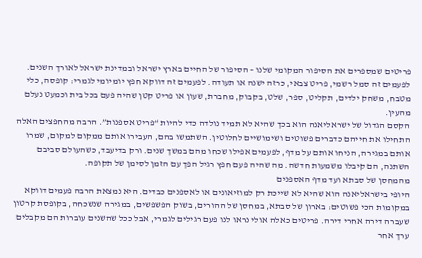פריטים שמספרים את הסיפור המקומי שלנו – הסיפור של החיים בארץ ישראל ובמדינת ישראל לאורך השנים.
לפעמים זה סמל רשמי, פריט צבאי, כרזה ישנה או תעודה. לפעמים זה דווקא חפץ יומיומי לגמרי: קופסה, כלי מטבח, משחק ילדים, תקליט, ספר, שלט, בקבוק, מחברת, שעון או פריט קטן שהיה פעם בכל בית וכמעט נעלם מהעין.
הקסם הגדול של ישראליאנה הוא בכך שהיא לא תמיד נולדה כדי להיות “פריט אספנות”. הרבה מהחפצים האלה התחילו את חייהם כדברים פשוטים ושימושיים לחלוטין. השתמשו בהם, העבירו אותם ממקום למקום, שמרו אותם במגירה, הניחו אותם על מדף, לפעמים אפילו שכחו מהם במשך שנים. ורק בדיעבד, כשהעולם סביבם השתנה, הם קיבלו משמעות חדשה. מה שהיה פעם חפץ רגיל הפך עם הזמן לסימן של תקופה.
מהמחסן של סבתא ועד מדף האספנים
היופי בישראליאנה הוא שהיא לא שייכת רק למוזיאונים או לאספנים כבדים. היא נמצאת הרבה פעמים דווקא במקומות הכי פשוטים: בארון של סבתא, במחסן של ההורים, בשוק הפשפשים, במגירה שנשכחה, בקופסת קרטון שעברה דירה אחרי דירה. פריטים כאלה אולי נראו לנו פעם רגילים לגמרי, אבל ככל שהשנים עוברות הם מקבלים ערך אחר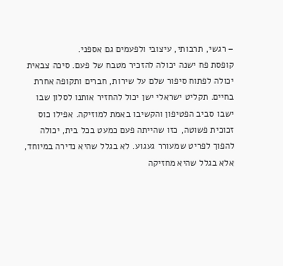– רגשי, תרבותי, עיצובי ולפעמים גם אספני.
קופסת פח ישנה יכולה להזכיר מטבח של פעם. סיכה צבאית יכולה לפתוח סיפור שלם על שירות, חברים ותקופה אחרת בחיים. תקליט ישראלי ישן יכול להחזיר אותנו לסלון שבו ישבו סביב הפטיפון והקשיבו באמת למוזיקה. אפילו כוס זכוכית פשוטה, כזו שהייתה פעם כמעט בכל בית, יכולה להפוך לפריט שמעורר געגוע. לא בגלל שהיא נדירה במיוחד, אלא בגלל שהיא מחזיקה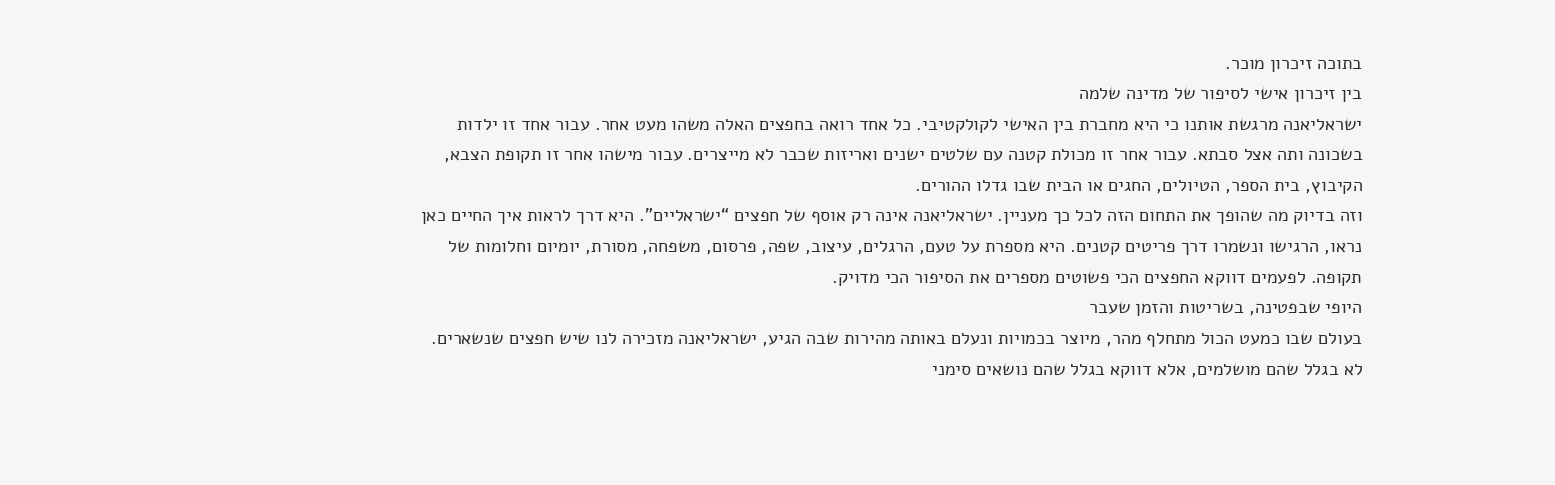בתוכה זיכרון מוכר.
בין זיכרון אישי לסיפור של מדינה שלמה
ישראליאנה מרגשת אותנו כי היא מחברת בין האישי לקולקטיבי. כל אחד רואה בחפצים האלה משהו מעט אחר. עבור אחד זו ילדות בשכונה ותה אצל סבתא. עבור אחר זו מכולת קטנה עם שלטים ישנים ואריזות שכבר לא מייצרים. עבור מישהו אחר זו תקופת הצבא, הקיבוץ, בית הספר, הטיולים, החגים או הבית שבו גדלו ההורים.
וזה בדיוק מה שהופך את התחום הזה לכל כך מעניין. ישראליאנה אינה רק אוסף של חפצים “ישראליים”. היא דרך לראות איך החיים כאן נראו, הרגישו ונשמרו דרך פריטים קטנים. היא מספרת על טעם, הרגלים, עיצוב, שפה, פרסום, משפחה, מסורת, יומיום וחלומות של תקופה. לפעמים דווקא החפצים הכי פשוטים מספרים את הסיפור הכי מדויק.
היופי שבפטינה, בשריטות והזמן שעבר
בעולם שבו כמעט הכול מתחלף מהר, מיוצר בכמויות ונעלם באותה מהירות שבה הגיע, ישראליאנה מזכירה לנו שיש חפצים שנשארים. לא בגלל שהם מושלמים, אלא דווקא בגלל שהם נושאים סימני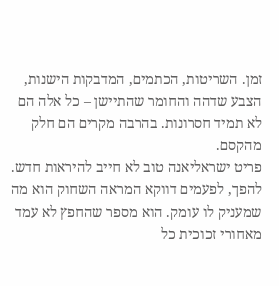זמן. השריטות, הכתמים, המדבקות הישנות, הצבע שדהה והחומר שהתיישן – כל אלה הם לא תמיד חסרונות. בהרבה מקרים הם חלק מהקסם.
פריט ישראליאנה טוב לא חייב להיראות חדש. להפך, לפעמים דווקא המראה השחוק הוא מה שמעניק לו עומק. הוא מספר שהחפץ לא עמד מאחורי זכוכית כל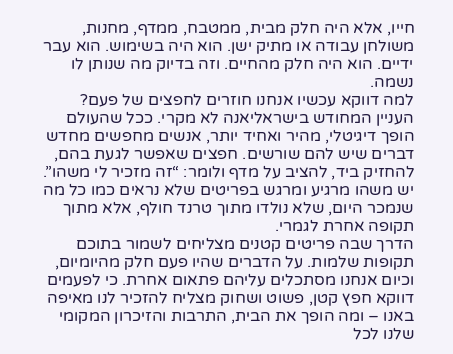חייו, אלא היה חלק מבית, ממטבח, ממדף, מחנות, משולחן עבודה או מתיק ישן. הוא היה בשימוש. הוא עבר ידיים. הוא היה חלק מהחיים. וזה בדיוק מה שנותן לו נשמה.
למה דווקא עכשיו אנחנו חוזרים לחפצים של פעם?
העניין המחודש בישראליאנה לא מקרי. ככל שהעולם הופך דיגיטלי, מהיר ואחיד יותר, אנשים מחפשים מחדש דברים שיש להם שורשים. חפצים שאפשר לגעת בהם, להחזיק ביד, להציב על מדף ולומר: “זה מזכיר לי משהו”. יש משהו מרגיע ומרגש בפריטים שלא נראים כמו כל מה שנמכר היום, שלא נולדו מתוך טרנד חולף, אלא מתוך תקופה אחרת לגמרי.
הדרך שבה פריטים קטנים מצליחים לשמור בתוכם תקופות שלמות. על הדברים שהיו פעם חלק מהיומיום, וכיום אנחנו מסתכלים עליהם פתאום אחרת. כי לפעמים דווקא חפץ קטן, פשוט ושחוק מצליח להזכיר לנו מאיפה באנו – ומה הופך את הבית, התרבות והזיכרון המקומי שלנו לכל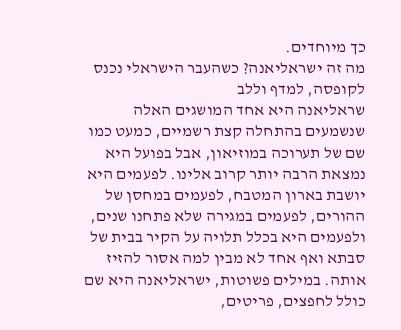כך מיוחדים.
מה זה ישראליאנה? כשהעבר הישראלי נכנס לקופסה, למדף וללב
שראליאנה היא אחד המושגים האלה שנשמעים בהתחלה קצת רשמיים, כמעט כמו שם של תערוכה במוזיאון, אבל בפועל היא נמצאת הרבה יותר קרוב אלינו. לפעמים היא יושבת בארון המטבח, לפעמים במחסן של ההורים, לפעמים במגירה שלא פתחנו שנים, ולפעמים היא בכלל תלויה על הקיר בבית של סבתא ואף אחד לא מבין למה אסור להזיז אותה. במילים פשוטות, ישראליאנה היא שם כולל לחפצים, פריטים,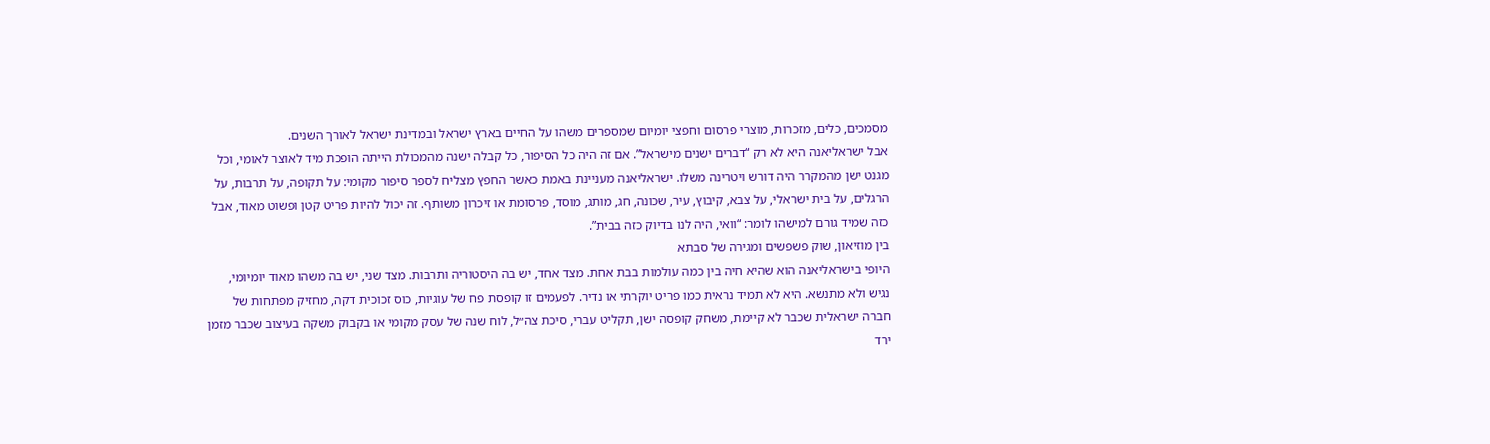מסמכים, כלים, מזכרות, מוצרי פרסום וחפצי יומיום שמספרים משהו על החיים בארץ ישראל ובמדינת ישראל לאורך השנים.
אבל ישראליאנה היא לא רק “דברים ישנים מישראל”. אם זה היה כל הסיפור, כל קבלה ישנה מהמכולת הייתה הופכת מיד לאוצר לאומי, וכל מגנט ישן מהמקרר היה דורש ויטרינה משלו. ישראליאנה מעניינת באמת כאשר החפץ מצליח לספר סיפור מקומי: על תקופה, על תרבות, על הרגלים, על בית ישראלי, על צבא, קיבוץ, עיר, שכונה, חג, מותג, מוסד, פרסומת או זיכרון משותף. זה יכול להיות פריט קטן ופשוט מאוד, אבל כזה שמיד גורם למישהו לומר: “וואי, היה לנו בדיוק כזה בבית”.
בין מוזיאון, שוק פשפשים ומגירה של סבתא
היופי בישראליאנה הוא שהיא חיה בין כמה עולמות בבת אחת. מצד אחד, יש בה היסטוריה ותרבות. מצד שני, יש בה משהו מאוד יומיומי, נגיש ולא מתנשא. היא לא תמיד נראית כמו פריט יוקרתי או נדיר. לפעמים זו קופסת פח של עוגיות, כוס זכוכית דקה, מחזיק מפתחות של חברה ישראלית שכבר לא קיימת, משחק קופסה ישן, תקליט עברי, סיכת צה״ל, לוח שנה של עסק מקומי או בקבוק משקה בעיצוב שכבר מזמן ירד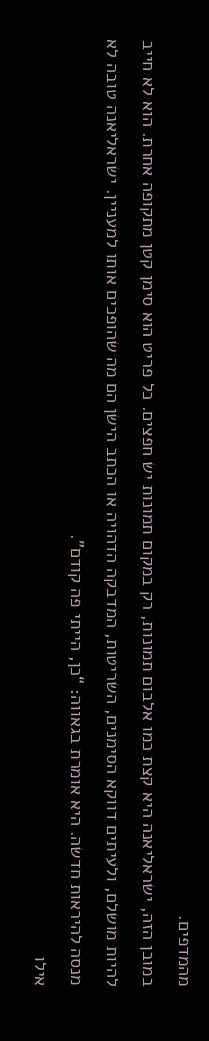מהמדפים.
במובן הזה, ישראליאנה היא קצת כמו אלבום תמונות, רק במקום תמונות יש חפצים. כל פריט הוא סימן קטן מתקופה אחרת. הוא לא חייב להיות מושלם, ולעיתים דווקא הסימנים, השריטות, המדבקה הדהויה או הכתב הישן הם מה שהופכים אותו למעניין. ישראליאנה טובה לא מנסה להיראות חדשה. היא אומרת בגאווה: “כן, הייתי פה קודם”.
אילו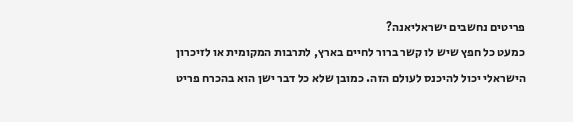פריטים נחשבים ישראליאנה?
כמעט כל חפץ שיש לו קשר ברור לחיים בארץ, לתרבות המקומית או לזיכרון הישראלי יכול להיכנס לעולם הזה. כמובן שלא כל דבר ישן הוא בהכרח פריט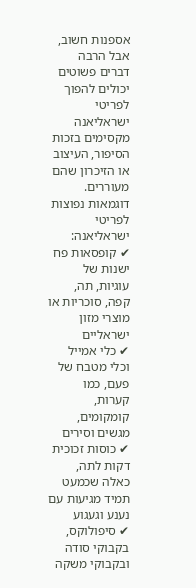אספנות חשוב, אבל הרבה דברים פשוטים יכולים להפוך לפריטי ישראליאנה מקסימים בזכות הסיפור, העיצוב או הזיכרון שהם מעוררים.
דוגמאות נפוצות לפריטי ישראליאנה:
✔ קופסאות פח ישנות של עוגיות, תה, קפה, סוכריות או מוצרי מזון ישראליים
✔ כלי אמייל וכלי מטבח של פעם, כמו קערות, קומקומים, מגשים וסירים
✔ כוסות זכוכית דקות לתה, כאלה שכמעט תמיד מגיעות עם נענע וגעגוע
✔ סיפולוקס, בקבוקי סודה ובקבוקי משקה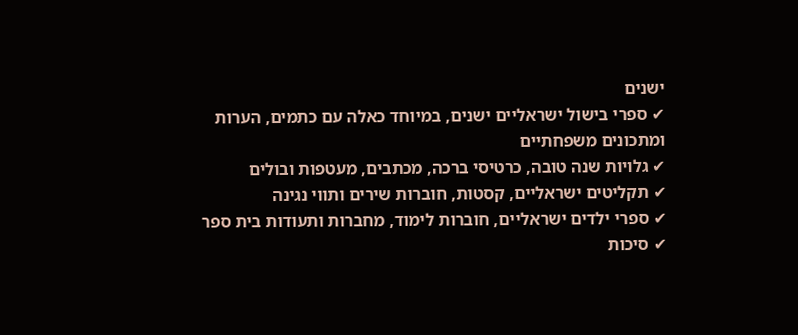ישנים
✔ ספרי בישול ישראליים ישנים, במיוחד כאלה עם כתמים, הערות ומתכונים משפחתיים
✔ גלויות שנה טובה, כרטיסי ברכה, מכתבים, מעטפות ובולים
✔ תקליטים ישראליים, קסטות, חוברות שירים ותווי נגינה
✔ ספרי ילדים ישראליים, חוברות לימוד, מחברות ותעודות בית ספר
✔ סיכות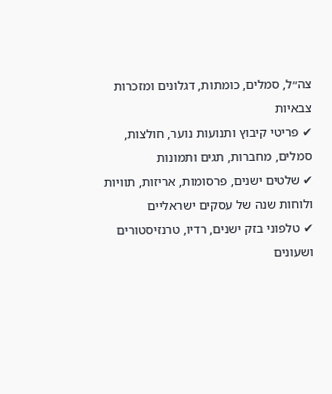צה״ל, סמלים, כומתות, דגלונים ומזכרות צבאיות
✔ פריטי קיבוץ ותנועות נוער, חולצות, סמלים, מחברות, תגים ותמונות
✔ שלטים ישנים, פרסומות, אריזות, תוויות ולוחות שנה של עסקים ישראליים
✔ טלפוני בזק ישנים, רדיו, טרנזיסטורים ושעונים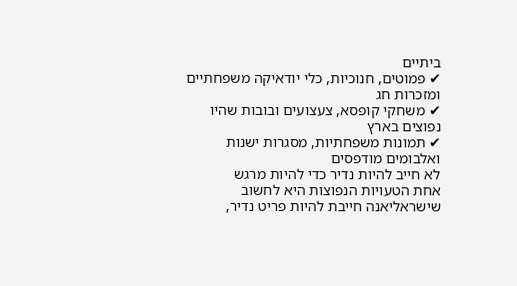ביתיים
✔ פמוטים, חנוכיות, כלי יודאיקה משפחתיים ומזכרות חג
✔ משחקי קופסא, צעצועים ובובות שהיו נפוצים בארץ
✔ תמונות משפחתיות, מסגרות ישנות ואלבומים מודפסים
לא חייב להיות נדיר כדי להיות מרגש
אחת הטעויות הנפוצות היא לחשוב שישראליאנה חייבת להיות פריט נדיר,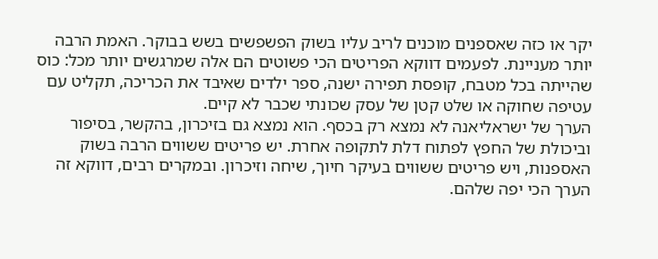יקר או כזה שאספנים מוכנים לריב עליו בשוק הפשפשים בשש בבוקר. האמת הרבה יותר מעניינת. לפעמים דווקא הפריטים הכי פשוטים הם אלה שמרגשים יותר מכל: כוס שהייתה בכל מטבח, קופסת תפירה ישנה, ספר ילדים שאיבד את הכריכה, תקליט עם עטיפה שחוקה או שלט קטן של עסק שכונתי שכבר לא קיים.
הערך של ישראליאנה לא נמצא רק בכסף. הוא נמצא גם בזיכרון, בהקשר, בסיפור וביכולת של החפץ לפתוח דלת לתקופה אחרת. יש פריטים ששווים הרבה בשוק האספנות, ויש פריטים ששווים בעיקר חיוך, שיחה וזיכרון. ובמקרים רבים, דווקא זה הערך הכי יפה שלהם.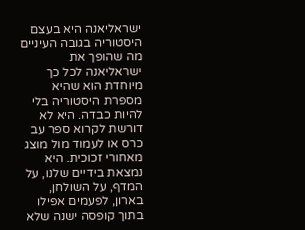ישראליאנה היא בעצם היסטוריה בגובה העיניים
מה שהופך את ישראליאנה לכל כך מיוחדת הוא שהיא מספרת היסטוריה בלי להיות כבדה. היא לא דורשת לקרוא ספר עב כרס או לעמוד מול מוצג מאחורי זכוכית. היא נמצאת בידיים שלנו, על המדף, על השולחן, בארון, לפעמים אפילו בתוך קופסה ישנה שלא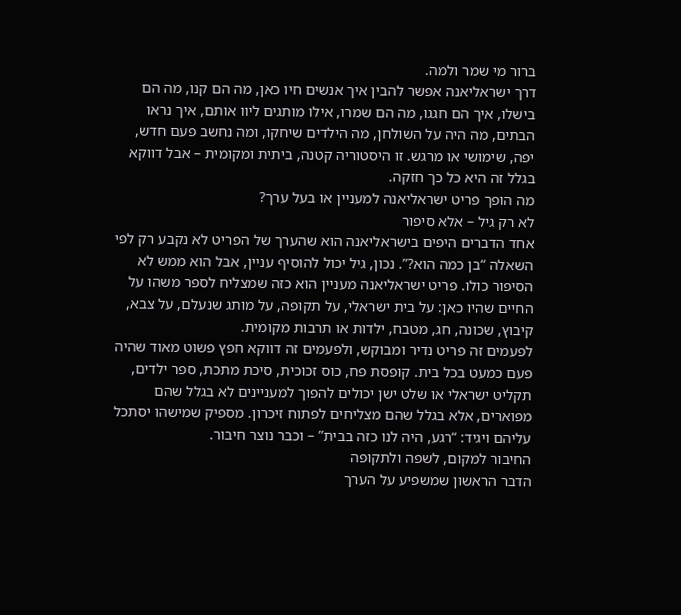ברור מי שמר ולמה.
דרך ישראליאנה אפשר להבין איך אנשים חיו כאן, מה הם קנו, מה הם בישלו, איך הם חגגו, מה הם שמרו, אילו מותגים ליוו אותם, איך נראו הבתים, מה היה על השולחן, מה הילדים שיחקו, ומה נחשב פעם חדש, יפה, שימושי או מרגש. זו היסטוריה קטנה, ביתית ומקומית – אבל דווקא בגלל זה היא כל כך חזקה.
מה הופך פריט ישראליאנה למעניין או בעל ערך?
לא רק גיל – אלא סיפור
אחד הדברים היפים בישראליאנה הוא שהערך של הפריט לא נקבע רק לפי השאלה “בן כמה הוא?”. נכון, גיל יכול להוסיף עניין, אבל הוא ממש לא הסיפור כולו. פריט ישראליאנה מעניין הוא כזה שמצליח לספר משהו על החיים שהיו כאן: על בית ישראלי, על תקופה, על מותג שנעלם, על צבא, קיבוץ, שכונה, חג, מטבח, ילדות או תרבות מקומית.
לפעמים זה פריט נדיר ומבוקש, ולפעמים זה דווקא חפץ פשוט מאוד שהיה פעם כמעט בכל בית. קופסת פח, כוס זכוכית, סיכת מתכת, ספר ילדים, תקליט ישראלי או שלט ישן יכולים להפוך למעניינים לא בגלל שהם מפוארים, אלא בגלל שהם מצליחים לפתוח זיכרון. מספיק שמישהו יסתכל עליהם ויגיד: “רגע, היה לנו כזה בבית” – וכבר נוצר חיבור.
החיבור למקום, לשפה ולתקופה
הדבר הראשון שמשפיע על הערך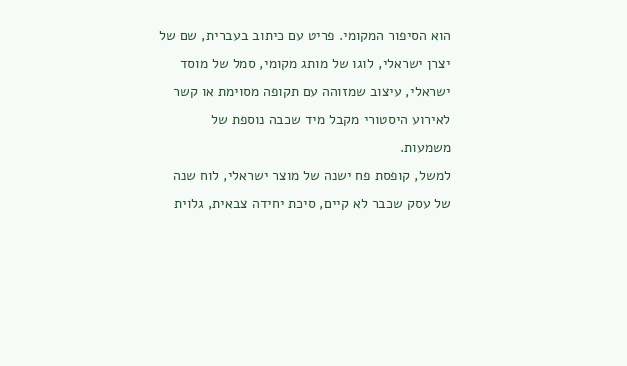הוא הסיפור המקומי. פריט עם כיתוב בעברית, שם של יצרן ישראלי, לוגו של מותג מקומי, סמל של מוסד ישראלי, עיצוב שמזוהה עם תקופה מסוימת או קשר לאירוע היסטורי מקבל מיד שכבה נוספת של משמעות.
למשל, קופסת פח ישנה של מוצר ישראלי, לוח שנה של עסק שכבר לא קיים, סיכת יחידה צבאית, גלוית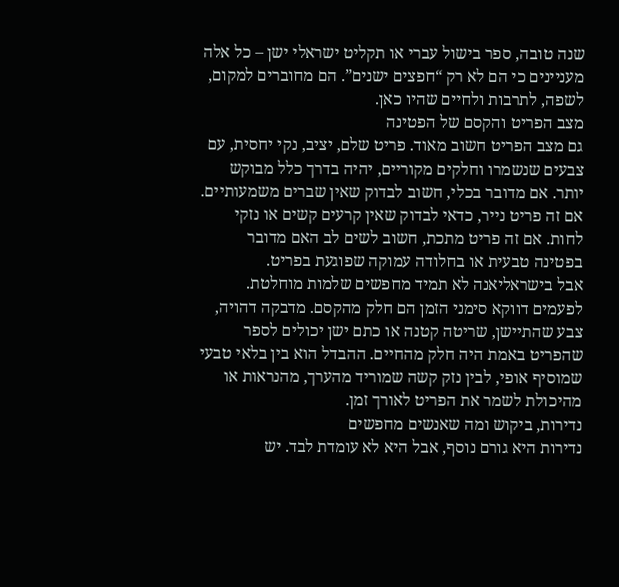שנה טובה, ספר בישול עברי או תקליט ישראלי ישן – כל אלה מעניינים כי הם לא רק “חפצים ישנים”. הם מחוברים למקום, לשפה, לתרבות ולחיים שהיו כאן.
מצב הפריט והקסם של הפטינה
גם מצב הפריט חשוב מאוד. פריט שלם, יציב, נקי יחסית, עם צבעים שנשמרו וחלקים מקוריים, יהיה בדרך כלל מבוקש יותר. אם מדובר בכלי, חשוב לבדוק שאין שברים משמעותיים. אם זה פריט נייר, כדאי לבדוק שאין קרעים קשים או נזקי לחות. אם זה פריט מתכת, חשוב לשים לב האם מדובר בפטינה טבעית או בחלודה עמוקה שפוגעת בפריט.
אבל בישראליאנה לא תמיד מחפשים שלמות מוחלטת. לפעמים דווקא סימני הזמן הם חלק מהקסם. מדבקה דהויה, צבע שהתיישן, שריטה קטנה או כתם ישן יכולים לספר שהפריט באמת היה חלק מהחיים. ההבדל הוא בין בלאי טבעי שמוסיף אופי, לבין נזק קשה שמוריד מהערך, מהנראות או מהיכולת לשמר את הפריט לאורך זמן.
נדירות, ביקוש ומה שאנשים מחפשים
נדירות היא גורם נוסף, אבל היא לא עומדת לבד. יש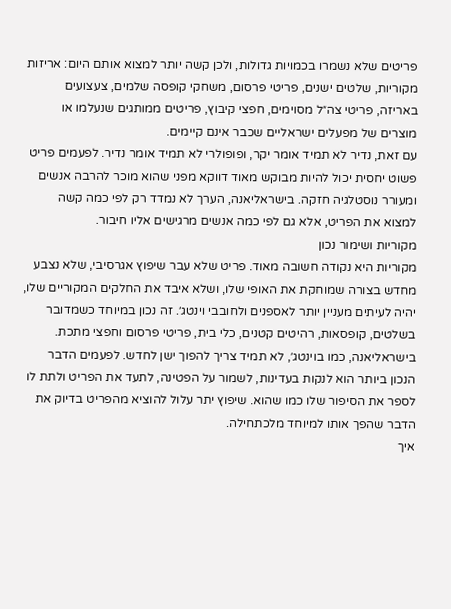פריטים שלא נשמרו בכמויות גדולות, ולכן קשה יותר למצוא אותם היום: אריזות מקוריות, שלטים ישנים, פריטי פרסום, משחקי קופסה שלמים, צעצועים באריזה, פריטי צה״ל מסוימים, חפצי קיבוץ, פריטים ממותגים שנעלמו או מוצרים של מפעלים ישראליים שכבר אינם קיימים.
עם זאת, נדיר לא תמיד אומר יקר, ופופולרי לא תמיד אומר נדיר. לפעמים פריט פשוט יחסית יכול להיות מבוקש מאוד דווקא מפני שהוא מוכר להרבה אנשים ומעורר נוסטלגיה חזקה. בישראליאנה, הערך לא נמדד רק לפי כמה קשה למצוא את הפריט, אלא גם לפי כמה אנשים מרגישים אליו חיבור.
מקוריות ושימור נכון
מקוריות היא נקודה חשובה מאוד. פריט שלא עבר שיפוץ אגרסיבי, שלא נצבע מחדש בצורה שמוחקת את האופי שלו, ושלא איבד את החלקים המקוריים שלו, יהיה לעיתים מעניין יותר לאספנים ולחובבי וינטג׳. זה נכון במיוחד כשמדובר בשלטים, קופסאות, רהיטים קטנים, כלי בית, פריטי פרסום וחפצי מתכת.
בישראליאנה, כמו בוינטג׳, לא תמיד צריך להפוך ישן לחדש. לפעמים הדבר הנכון ביותר הוא לנקות בעדינות, לשמור על הפטינה, לתעד את הפריט ולתת לו לספר את הסיפור שלו כמו שהוא. שיפוץ יתר עלול להוציא מהפריט בדיוק את הדבר שהפך אותו למיוחד מלכתחילה.
איך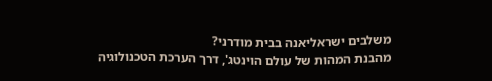משלבים ישראליאנה בבית מודרני?
מהבנת המהות של עולם הוינטג', דרך הערכת הטכנולוגיה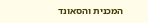המכנית והסאונד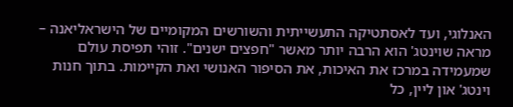האנלוגי, ועד לאסתטיקה התעשייתית והשורשים המקומיים של הישראליאנה – מראה שוינטג' הוא הרבה יותר מאשר "חפצים ישנים". זוהי תפיסת עולם שמעמידה במרכז את האיכות, את הסיפור האנושי ואת הקיימות. בתוך חנות וינטג' און ליין, כל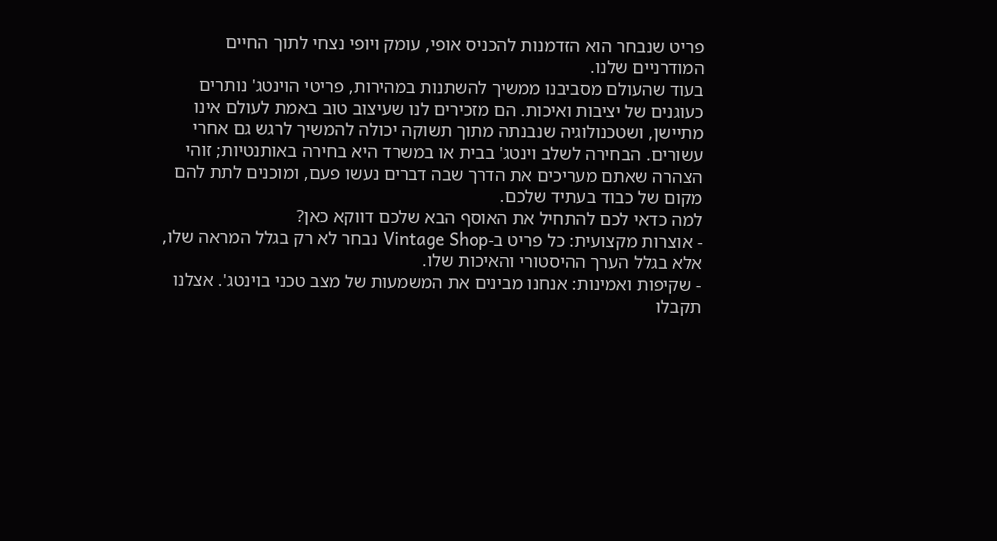פריט שנבחר הוא הזדמנות להכניס אופי, עומק ויופי נצחי לתוך החיים המודרניים שלנו.
בעוד שהעולם מסביבנו ממשיך להשתנות במהירות, פריטי הוינטג' נותרים כעוגנים של יציבות ואיכות. הם מזכירים לנו שעיצוב טוב באמת לעולם אינו מתיישן, ושטכנולוגיה שנבנתה מתוך תשוקה יכולה להמשיך לרגש גם אחרי עשורים. הבחירה לשלב וינטג' בבית או במשרד היא בחירה באותנטיות; זוהי הצהרה שאתם מעריכים את הדרך שבה דברים נעשו פעם, ומוכנים לתת להם מקום של כבוד בעתיד שלכם.
למה כדאי לכם להתחיל את האוסף הבא שלכם דווקא כאן?
- אוצרות מקצועית: כל פריט ב-Vintage Shop נבחר לא רק בגלל המראה שלו, אלא בגלל הערך ההיסטורי והאיכות שלו.
- שקיפות ואמינות: אנחנו מבינים את המשמעות של מצב טכני בוינטג'. אצלנו תקבלו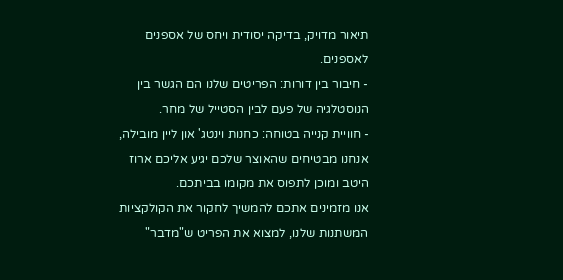תיאור מדויק, בדיקה יסודית ויחס של אספנים לאספנים.
- חיבור בין דורות: הפריטים שלנו הם הגשר בין הנוסטלגיה של פעם לבין הסטייל של מחר.
- חוויית קנייה בטוחה: כחנות וינטג' און ליין מובילה, אנחנו מבטיחים שהאוצר שלכם יגיע אליכם ארוז היטב ומוכן לתפוס את מקומו בביתכם.
אנו מזמינים אתכם להמשיך לחקור את הקולקציות המשתנות שלנו, למצוא את הפריט ש"מדבר"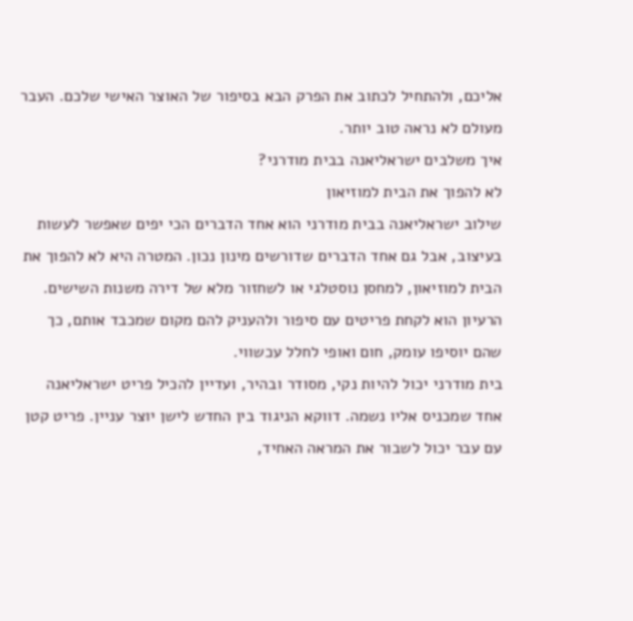אליכם, ולהתחיל לכתוב את הפרק הבא בסיפור של האוצר האישי שלכם. העבר מעולם לא נראה טוב יותר.
איך משלבים ישראליאנה בבית מודרני?
לא להפוך את הבית למוזיאון
שילוב ישראליאנה בבית מודרני הוא אחד הדברים הכי יפים שאפשר לעשות בעיצוב, אבל גם אחד הדברים שדורשים מינון נכון. המטרה היא לא להפוך את הבית למוזיאון, למחסן נוסטלגי או לשחזור מלא של דירה משנות השישים. הרעיון הוא לקחת פריטים עם סיפור ולהעניק להם מקום שמכבד אותם, כך שהם יוסיפו עומק, חום ואופי לחלל עכשווי.
בית מודרני יכול להיות נקי, מסודר ובהיר, ועדיין להכיל פריט ישראליאנה אחד שמכניס אליו נשמה. דווקא הניגוד בין החדש לישן יוצר עניין. פריט קטן עם עבר יכול לשבור את המראה האחיד,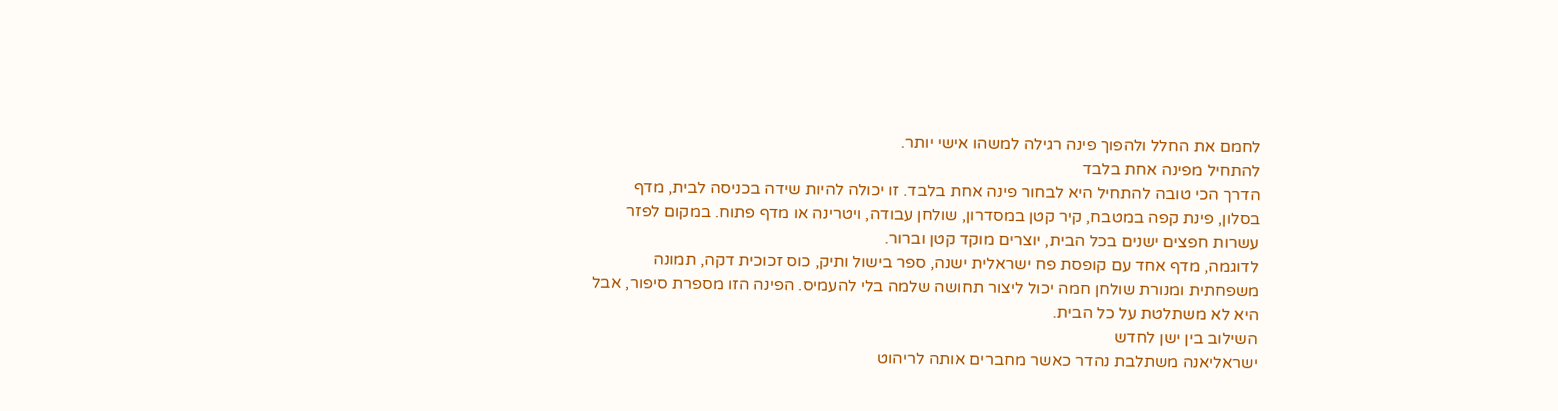לחמם את החלל ולהפוך פינה רגילה למשהו אישי יותר.
להתחיל מפינה אחת בלבד
הדרך הכי טובה להתחיל היא לבחור פינה אחת בלבד. זו יכולה להיות שידה בכניסה לבית, מדף בסלון, פינת קפה במטבח, קיר קטן במסדרון, שולחן עבודה, ויטרינה או מדף פתוח. במקום לפזר עשרות חפצים ישנים בכל הבית, יוצרים מוקד קטן וברור.
לדוגמה, מדף אחד עם קופסת פח ישראלית ישנה, ספר בישול ותיק, כוס זכוכית דקה, תמונה משפחתית ומנורת שולחן חמה יכול ליצור תחושה שלמה בלי להעמיס. הפינה הזו מספרת סיפור, אבל היא לא משתלטת על כל הבית.
השילוב בין ישן לחדש
ישראליאנה משתלבת נהדר כאשר מחברים אותה לריהוט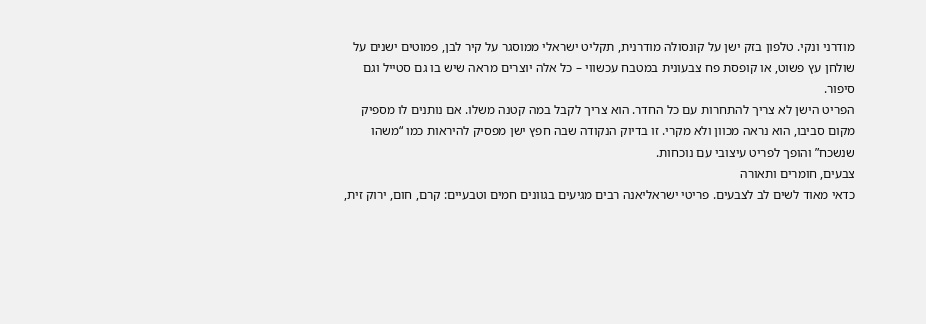מודרני ונקי. טלפון בזק ישן על קונסולה מודרנית, תקליט ישראלי ממוסגר על קיר לבן, פמוטים ישנים על שולחן עץ פשוט, או קופסת פח צבעונית במטבח עכשווי – כל אלה יוצרים מראה שיש בו גם סטייל וגם סיפור.
הפריט הישן לא צריך להתחרות עם כל החדר. הוא צריך לקבל במה קטנה משלו. אם נותנים לו מספיק מקום סביבו, הוא נראה מכוון ולא מקרי. זו בדיוק הנקודה שבה חפץ ישן מפסיק להיראות כמו “משהו שנשכח” והופך לפריט עיצובי עם נוכחות.
צבעים, חומרים ותאורה
כדאי מאוד לשים לב לצבעים. פריטי ישראליאנה רבים מגיעים בגוונים חמים וטבעיים: קרם, חום, ירוק זית,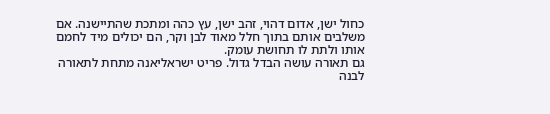כחול ישן, אדום דהוי, זהב ישן, עץ כהה ומתכת שהתיישנה. אם משלבים אותם בתוך חלל מאוד לבן וקר, הם יכולים מיד לחמם אותו ולתת לו תחושת עומק.
גם תאורה עושה הבדל גדול. פריט ישראליאנה מתחת לתאורה לבנה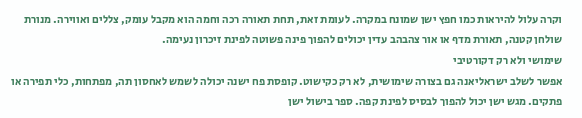וקרה עלול להיראות כמו חפץ ישן שמונח במקרה. לעומת זאת, תחת תאורה רכה וחמה הוא מקבל עומק, צללים ואווירה. מנורת שולחן קטנה, תאורת מדף או אור צהבהב עדין יכולים להפוך פינה פשוטה לפינת זיכרון נעימה.
שימושי ולא רק דקורטיבי
אפשר לשלב ישראליאנה גם בצורה שימושית, לא רק כקישוט. קופסת פח ישנה יכולה לשמש לאחסון תה, מפתחות, כלי תפירה או פתקים. מגש ישן יכול להפוך לבסיס לפינת קפה. ספר בישול ישן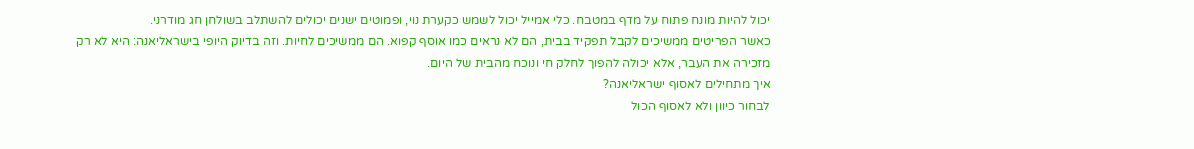יכול להיות מונח פתוח על מדף במטבח. כלי אמייל יכול לשמש כקערת נוי, ופמוטים ישנים יכולים להשתלב בשולחן חג מודרני.
כאשר הפריטים ממשיכים לקבל תפקיד בבית, הם לא נראים כמו אוסף קפוא. הם ממשיכים לחיות. וזה בדיוק היופי בישראליאנה: היא לא רק מזכירה את העבר, אלא יכולה להפוך לחלק חי ונוכח מהבית של היום.
איך מתחילים לאסוף ישראליאנה?
לבחור כיוון ולא לאסוף הכול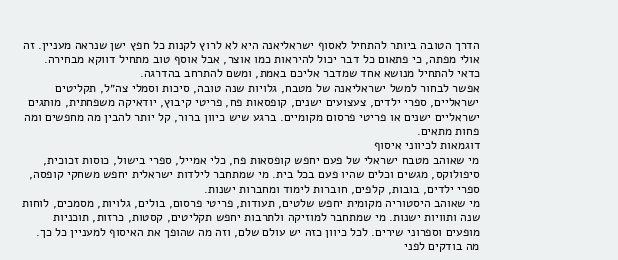הדרך הטובה ביותר להתחיל לאסוף ישראליאנה היא לא לרוץ לקנות כל חפץ ישן שנראה מעניין. זה אולי מפתה, כי פתאום כל דבר יכול להיראות כמו אוצר, אבל אוסף טוב מתחיל דווקא מבחירה. כדאי להתחיל מנושא אחד שמדבר אליכם באמת, ומשם להתרחב בהדרגה.
אפשר לבחור למשל ישראליאנה של מטבח, גלויות שנה טובה, סיכות וסמלי צה״ל, תקליטים ישראליים, ספרי ילדים, צעצועים ישנים, קופסאות פח, פריטי קיבוץ, יודאיקה משפחתית, מותגים ישראליים ישנים או פריטי פרסום מקומיים. ברגע שיש כיוון ברור, קל יותר להבין מה מחפשים ומה פחות מתאים.
דוגמאות לכיווני איסוף
מי שאוהב מטבח ישראלי של פעם יחפש קופסאות פח, כלי אמייל, ספרי בישול, כוסות זכוכית, סיפולוקס, מגשים וכלים שהיו פעם בכל בית. מי שמתחבר לילדות ישראלית יחפש משחקי קופסה, ספרי ילדים, בובות, קלפים, חוברות לימוד ומחברות ישנות.
מי שאוהב היסטוריה מקומית יחפש שלטים, תעודות, פריטי פרסום, בולים, גלויות, מסמכים, לוחות שנה ותוויות ישנות. מי שמתחבר למוזיקה ולתרבות יחפש תקליטים, קסטות, כרזות, תוכניות מופעים וספרוני שירים. לכל כיוון כזה יש עולם שלם, וזה מה שהופך את האיסוף למעניין כל כך.
מה בודקים לפני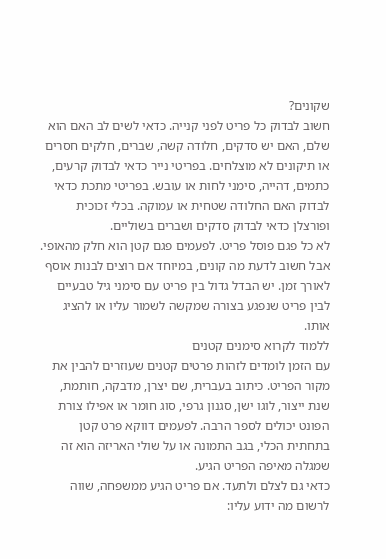שקונים?
חשוב לבדוק כל פריט לפני קנייה. כדאי לשים לב האם הוא שלם, האם יש סדקים, חלודה קשה, שברים, חלקים חסרים או תיקונים לא מוצלחים. בפריטי נייר כדאי לבדוק קרעים, כתמים, דהייה, סימני לחות או עובש. בפריטי מתכת כדאי לבדוק האם החלודה שטחית או עמוקה. בכלי זכוכית ופורצלן כדאי לבדוק סדקים ושברים בשוליים.
לא כל פגם פוסל פריט. לפעמים פגם קטן הוא חלק מהאופי. אבל חשוב לדעת מה קונים, במיוחד אם רוצים לבנות אוסף לאורך זמן. יש הבדל גדול בין פריט עם סימני גיל טבעיים לבין פריט שנפגע בצורה שמקשה לשמור עליו או להציג אותו.
ללמוד לקרוא סימנים קטנים
עם הזמן לומדים לזהות פרטים קטנים שעוזרים להבין את מקור הפריט. כיתוב בעברית, שם יצרן, מדבקה, חותמת, שנת ייצור, לוגו ישן, סגנון גרפי, סוג חומר או אפילו צורת הפונט יכולים לספר הרבה. לפעמים דווקא פרט קטן בתחתית הכלי, בגב התמונה או על שולי האריזה הוא זה שמגלה מאיפה הפריט הגיע.
כדאי גם לצלם ולתעד. אם פריט הגיע ממשפחה, שווה לרשום מה ידוע עליו: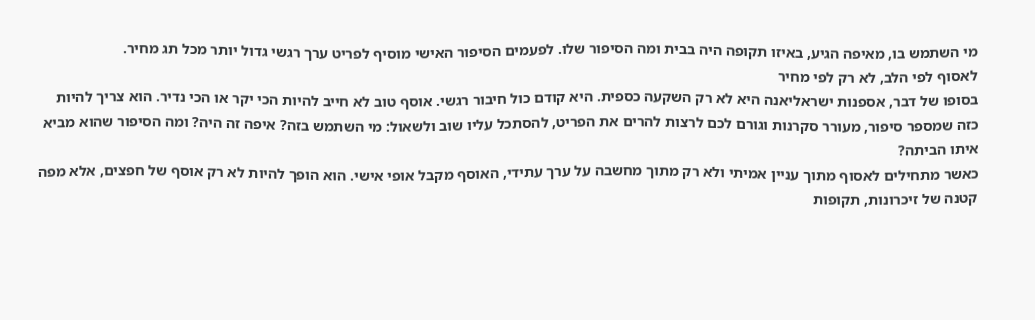מי השתמש בו, מאיפה הגיע, באיזו תקופה היה בבית ומה הסיפור שלו. לפעמים הסיפור האישי מוסיף לפריט ערך רגשי גדול יותר מכל תג מחיר.
לאסוף לפי הלב, לא רק לפי מחיר
בסופו של דבר, אספנות ישראליאנה היא לא רק השקעה כספית. היא קודם כול חיבור רגשי. אוסף טוב לא חייב להיות הכי יקר או הכי נדיר. הוא צריך להיות כזה שמספר סיפור, מעורר סקרנות וגורם לכם לרצות להרים את הפריט, להסתכל עליו שוב ולשאול: מי השתמש בזה? איפה זה היה? ומה הסיפור שהוא מביא איתו הביתה?
כאשר מתחילים לאסוף מתוך עניין אמיתי ולא רק מתוך מחשבה על ערך עתידי, האוסף מקבל אופי אישי. הוא הופך להיות לא רק אוסף של חפצים, אלא מפה קטנה של זיכרונות, תקופות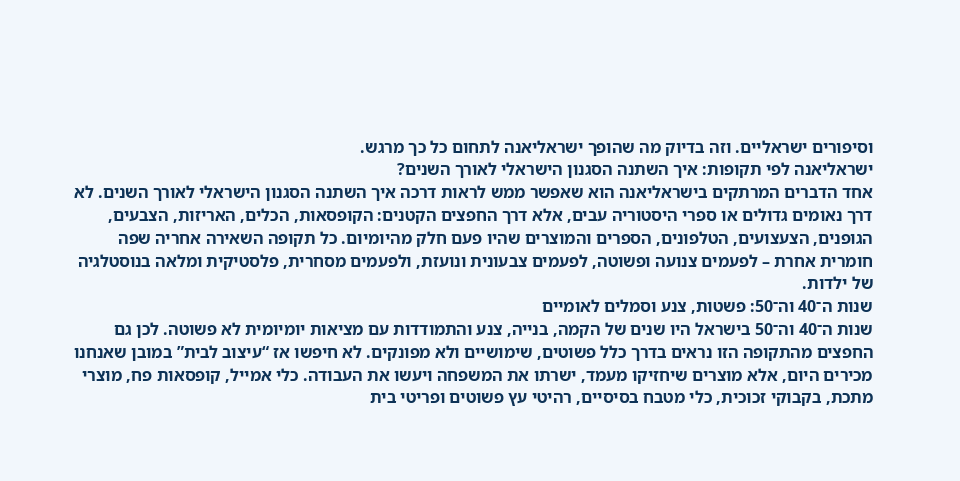וסיפורים ישראליים. וזה בדיוק מה שהופך ישראליאנה לתחום כל כך מרגש.
ישראליאנה לפי תקופות: איך השתנה הסגנון הישראלי לאורך השנים?
אחד הדברים המרתקים בישראליאנה הוא שאפשר ממש לראות דרכה איך השתנה הסגנון הישראלי לאורך השנים. לא דרך נאומים גדולים או ספרי היסטוריה עבים, אלא דרך החפצים הקטנים: הקופסאות, הכלים, האריזות, הצבעים, הגופנים, הצעצועים, הטלפונים, הספרים והמוצרים שהיו פעם חלק מהיומיום. כל תקופה השאירה אחריה שפה חומרית אחרת – לפעמים צנועה ופשוטה, לפעמים צבעונית ונועזת, ולפעמים מסחרית, פלסטיקית ומלאה בנוסטלגיה של ילדות.
שנות ה־40 וה־50: פשטות, צנע וסמלים לאומיים
שנות ה־40 וה־50 בישראל היו שנים של הקמה, בנייה, צנע והתמודדות עם מציאות יומיומית לא פשוטה. לכן גם החפצים מהתקופה הזו נראים בדרך כלל פשוטים, שימושיים ולא מפונקים. לא חיפשו אז “עיצוב לבית” במובן שאנחנו מכירים היום, אלא מוצרים שיחזיקו מעמד, ישרתו את המשפחה ויעשו את העבודה. כלי אמייל, קופסאות פח, מוצרי מתכת, בקבוקי זכוכית, כלי מטבח בסיסיים, רהיטי עץ פשוטים ופריטי בית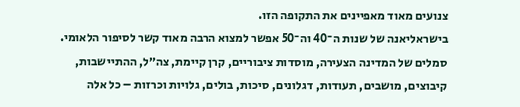צנועים מאוד מאפיינים את התקופה הזו.
בישראליאנה של שנות ה־40 וה־50 אפשר למצוא הרבה מאוד קשר לסיפור הלאומי. סמלים של המדינה הצעירה, מוסדות ציבוריים, קרן קיימת, צה״ל, ההתיישבות, קיבוצים, מושבים, תעודות, דגלונים, סיכות, בולים, גלויות וכרזות – כל אלה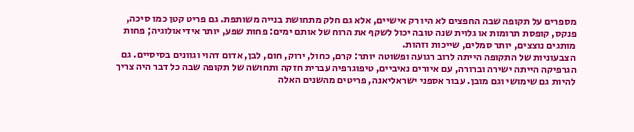מספרים על תקופה שבה החפצים לא היו רק אישיים, אלא גם חלק מתחושת בנייה משותפת. גם פריט קטן כמו סיכה, פנקס, קופסת תרומות או גלוית שנה טובה יכול לשקף את הרוח של אותם ימים: פחות שפע, יותר אידיאולוגיה; פחות מותגים נוצצים, יותר סמלים, שייכות וזהות.
הצבעוניות של התקופה הייתה לרוב רגועה ופשוטה יותר: קרם, כחול, ירוק, חום, לבן, אדום דהוי וגוונים בסיסיים. גם הגרפיקה הייתה ישירה וברורה, עם איורים נאיביים, טיפוגרפיה עברית חזקה ותחושה של תקופה שבה כל דבר היה צריך להיות גם שימושי וגם מובן. עבור אספני ישראליאנה, פריטים מהשנים האלה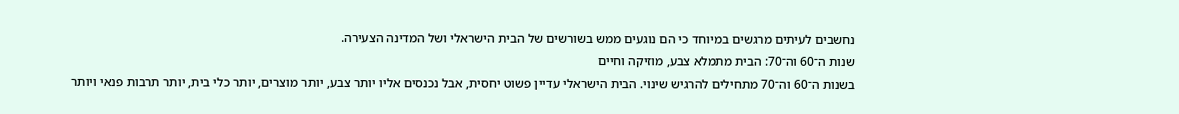נחשבים לעיתים מרגשים במיוחד כי הם נוגעים ממש בשורשים של הבית הישראלי ושל המדינה הצעירה.
שנות ה־60 וה־70: הבית מתמלא צבע, מוזיקה וחיים
בשנות ה־60 וה־70 מתחילים להרגיש שינוי. הבית הישראלי עדיין פשוט יחסית, אבל נכנסים אליו יותר צבע, יותר מוצרים, יותר כלי בית, יותר תרבות פנאי ויותר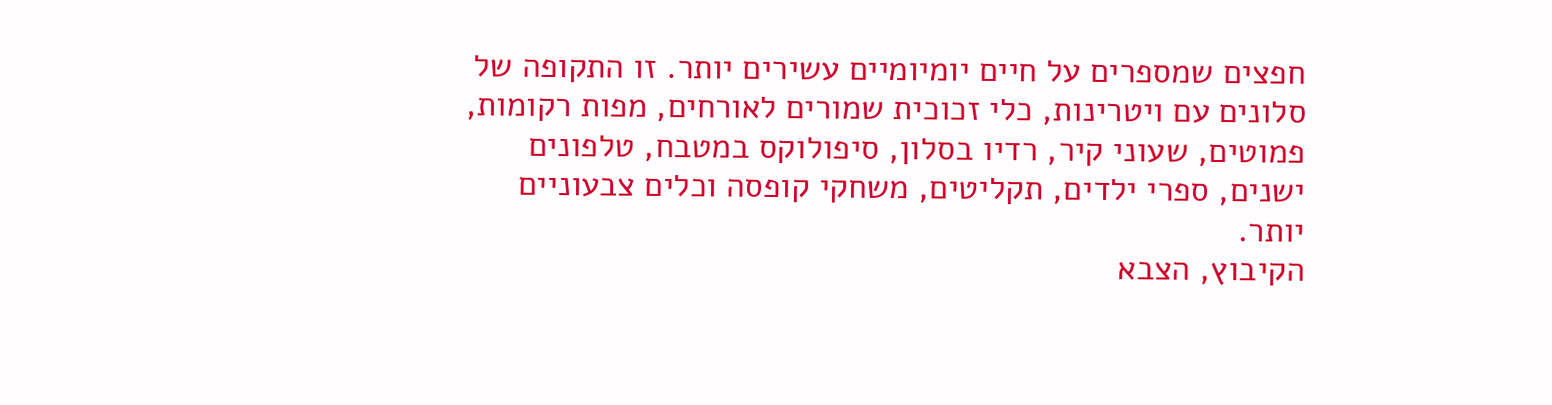חפצים שמספרים על חיים יומיומיים עשירים יותר. זו התקופה של סלונים עם ויטרינות, כלי זכוכית שמורים לאורחים, מפות רקומות, פמוטים, שעוני קיר, רדיו בסלון, סיפולוקס במטבח, טלפונים ישנים, ספרי ילדים, תקליטים, משחקי קופסה וכלים צבעוניים יותר.
הקיבוץ, הצבא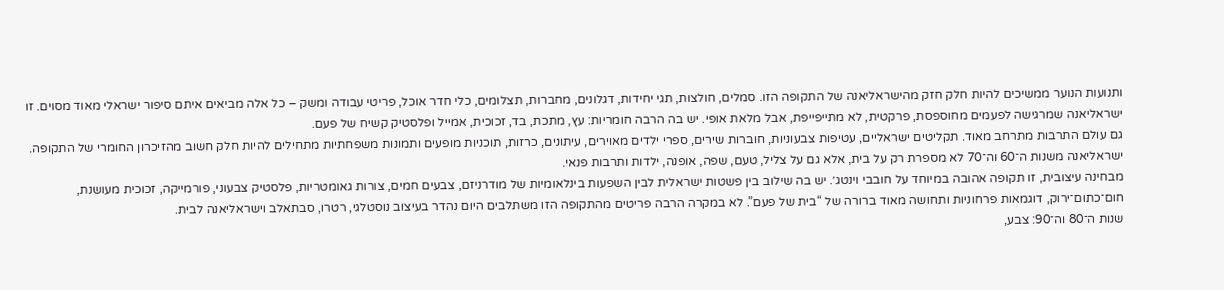ותנועות הנוער ממשיכים להיות חלק חזק מהישראליאנה של התקופה הזו. סמלים, חולצות, תגי יחידות, דגלונים, מחברות, תצלומים, כלי חדר אוכל, פריטי עבודה ומשק – כל אלה מביאים איתם סיפור ישראלי מאוד מסוים. זו ישראליאנה שמרגישה לפעמים מחוספסת, פרקטית, לא מתייפייפת, אבל מלאת אופי. יש בה הרבה חומריות: עץ, מתכת, בד, זכוכית, אמייל ופלסטיק קשיח של פעם.
גם עולם התרבות מתרחב מאוד. תקליטים ישראליים, עטיפות צבעוניות, חוברות שירים, ספרי ילדים מאוירים, עיתונים, כרזות, תוכניות מופעים ותמונות משפחתיות מתחילים להיות חלק חשוב מהזיכרון החומרי של התקופה. ישראליאנה משנות ה־60 וה־70 לא מספרת רק על בית, אלא גם על צליל, טעם, שפה, אופנה, ילדות ותרבות פנאי.
מבחינה עיצובית, זו תקופה אהובה במיוחד על חובבי וינטג׳. יש בה שילוב בין פשטות ישראלית לבין השפעות בינלאומיות של מודרניזם, צבעים חמים, צורות גאומטריות, פלסטיק צבעוני, פורמייקה, זכוכית מעושנת, חום־כתום־ירוק, דוגמאות פרחוניות ותחושה מאוד ברורה של “בית של פעם”. לא במקרה הרבה פריטים מהתקופה הזו משתלבים היום נהדר בעיצוב נוסטלגי, רטרו, סבתאלב וישראליאנה לבית.
שנות ה־80 וה־90: צבע,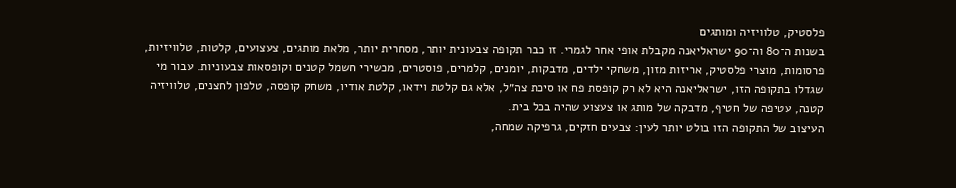פלסטיק, טלוויזיה ומותגים
בשנות ה־80 וה־90 ישראליאנה מקבלת אופי אחר לגמרי. זו כבר תקופה צבעונית יותר, מסחרית יותר, מלאת מותגים, צעצועים, קלטות, טלוויזיות, פרסומות, מוצרי פלסטיק, אריזות מזון, משחקי ילדים, מדבקות, יומנים, קלמרים, פוסטרים, מכשירי חשמל קטנים וקופסאות צבעוניות. עבור מי שגדלו בתקופה הזו, ישראליאנה היא לא רק קופסת פח או סיכת צה״ל, אלא גם קלטת וידאו, קלטת אודיו, משחק קופסה, טלפון לחצנים, טלוויזיה קטנה, עטיפה של חטיף, מדבקה של מותג או צעצוע שהיה בכל בית.
העיצוב של התקופה הזו בולט יותר לעין: צבעים חזקים, גרפיקה שמחה,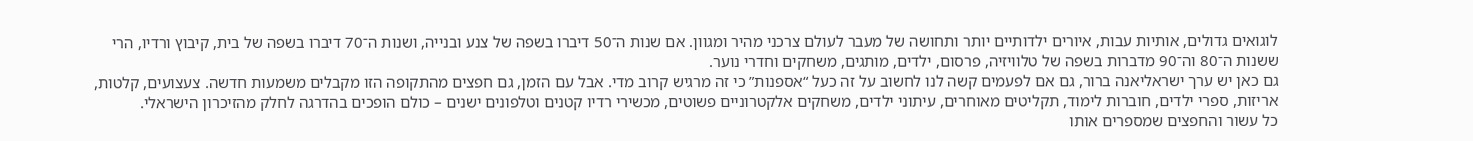לוגואים גדולים, אותיות עבות, איורים ילדותיים יותר ותחושה של מעבר לעולם צרכני מהיר ומגוון. אם שנות ה־50 דיברו בשפה של צנע ובנייה, ושנות ה־70 דיברו בשפה של בית, קיבוץ ורדיו, הרי ששנות ה־80 וה־90 מדברות בשפה של טלוויזיה, פרסום, ילדים, מותגים, משחקים וחדרי נוער.
גם כאן יש ערך ישראליאנה ברור, גם אם לפעמים קשה לנו לחשוב על זה כעל “אספנות” כי זה מרגיש קרוב מדי. אבל עם הזמן, גם חפצים מהתקופה הזו מקבלים משמעות חדשה. צעצועים, קלטות, אריזות, ספרי ילדים, חוברות לימוד, תקליטים מאוחרים, עיתוני ילדים, משחקים אלקטרוניים פשוטים, מכשירי רדיו קטנים וטלפונים ישנים – כולם הופכים בהדרגה לחלק מהזיכרון הישראלי.
כל עשור והחפצים שמספרים אותו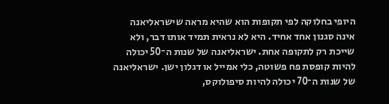היופי בחלוקה לפי תקופות הוא שהיא מראה שישראליאנה אינה סגנון אחד אחיד. היא לא נראית תמיד אותו דבר, ולא שייכת רק לתקופה אחת. ישראליאנה של שנות ה־50 יכולה להיות קופסת פח פשוטה, כלי אמייל או דגלון ישן. ישראליאנה של שנות ה־70 יכולה להיות סיפולוקס,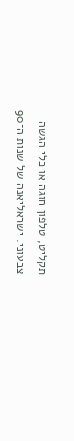תקליט, טלפון חוגה או כלי הגשה צבעוני. ישראליאנה של שנות ה־90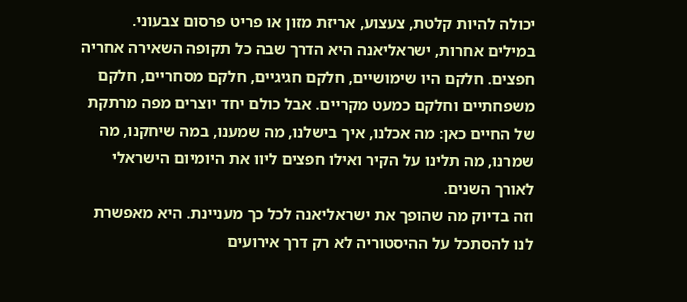יכולה להיות קלטת, צעצוע, אריזת מזון או פריט פרסום צבעוני.
במילים אחרות, ישראליאנה היא הדרך שבה כל תקופה השאירה אחריה חפצים. חלקם היו שימושיים, חלקם חגיגיים, חלקם מסחריים, חלקם משפחתיים וחלקם כמעט מקריים. אבל כולם יחד יוצרים מפה מרתקת של החיים כאן: מה אכלנו, איך בישלנו, מה שמענו, במה שיחקנו, מה שמרנו, מה תלינו על הקיר ואילו חפצים ליוו את היומיום הישראלי לאורך השנים.
וזה בדיוק מה שהופך את ישראליאנה לכל כך מעניינת. היא מאפשרת לנו להסתכל על ההיסטוריה לא רק דרך אירועים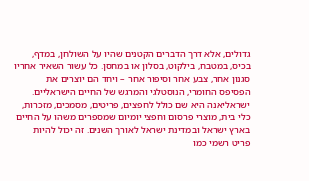גדולים, אלא דרך הדברים הקטנים שהיו על השולחן, במדף, בכיס, במטבח, בילקוט, בסלון או במחסן. כל עשור השאיר אחריו סגנון אחר, צבע אחר וסיפור אחר – ויחד הם יוצרים את הפסיפס החומרי, הנוסטלגי והמרגש של החיים הישראליים.
ישראליאנה היא שם כולל לחפצים, פריטים, מסמכים, מזכרות, כלי בית, מוצרי פרסום וחפצי יומיום שמספרים משהו על החיים בארץ ישראל ובמדינת ישראל לאורך השנים. זה יכול להיות פריט רשמי כמו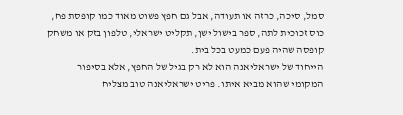סמל, סיכה, כרזה או תעודה, אבל גם חפץ פשוט מאוד כמו קופסת פח, כוס זכוכית לתה, ספר בישול ישן, תקליט ישראלי, טלפון בזק או משחק קופסה שהיה פעם כמעט בכל בית.
הייחוד של ישראליאנה הוא לא רק בגיל של החפץ, אלא בסיפור המקומי שהוא מביא איתו. פריט ישראליאנה טוב מצליח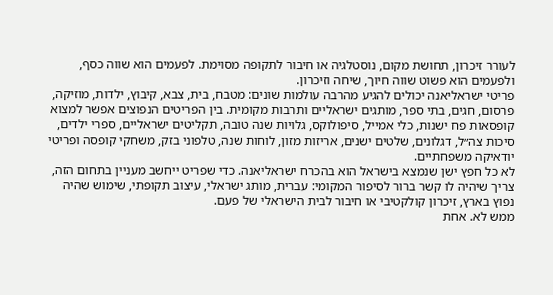לעורר זיכרון, תחושת מקום, נוסטלגיה או חיבור לתקופה מסוימת. לפעמים הוא שווה כסף, ולפעמים הוא פשוט שווה חיוך, שיחה וזיכרון.
פריטי ישראליאנה יכולים להגיע מהרבה עולמות שונים: מטבח, בית, צבא, קיבוץ, ילדות, מוזיקה, פרסום, חגים, בתי ספר, מותגים ישראליים ותרבות מקומית. בין הפריטים הנפוצים אפשר למצוא קופסאות פח ישנות, כלי אמייל, סיפולוקס, גלויות שנה טובה, תקליטים ישראליים, ספרי ילדים, סיכות צה״ל, דגלונים, שלטים ישנים, אריזות מזון, לוחות שנה, טלפוני בזק, משחקי קופסה ופריטי יודאיקה משפחתיים.
לא כל חפץ ישן שנמצא בישראל הוא בהכרח ישראליאנה. כדי שפריט ייחשב מעניין בתחום הזה, צריך שיהיה לו קשר ברור לסיפור המקומי: עברית, מותג ישראלי, עיצוב תקופתי, שימוש שהיה נפוץ בארץ, זיכרון קולקטיבי או חיבור לבית הישראלי של פעם.
ממש לא. אחת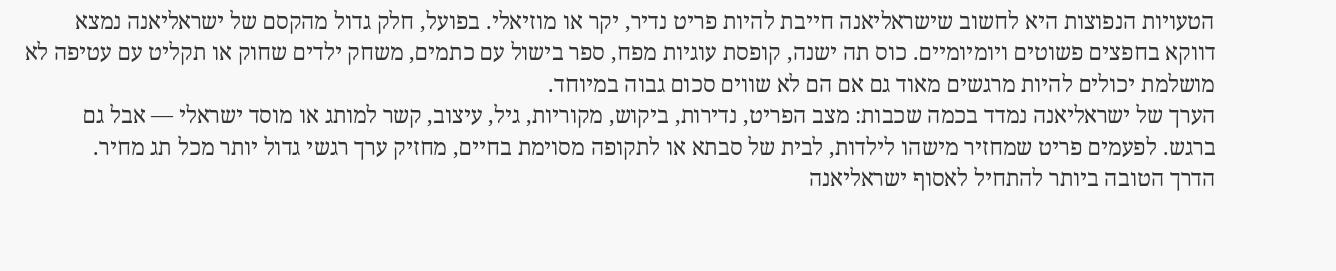הטעויות הנפוצות היא לחשוב שישראליאנה חייבת להיות פריט נדיר, יקר או מוזיאלי. בפועל, חלק גדול מהקסם של ישראליאנה נמצא דווקא בחפצים פשוטים ויומיומיים. כוס תה ישנה, קופסת עוגיות מפח, ספר בישול עם כתמים, משחק ילדים שחוק או תקליט עם עטיפה לא מושלמת יכולים להיות מרגשים מאוד גם אם הם לא שווים סכום גבוה במיוחד.
הערך של ישראליאנה נמדד בכמה שכבות: מצב הפריט, נדירות, ביקוש, מקוריות, גיל, עיצוב, קשר למותג או מוסד ישראלי — אבל גם ברגש. לפעמים פריט שמחזיר מישהו לילדות, לבית של סבתא או לתקופה מסוימת בחיים, מחזיק ערך רגשי גדול יותר מכל תג מחיר.
הדרך הטובה ביותר להתחיל לאסוף ישראליאנה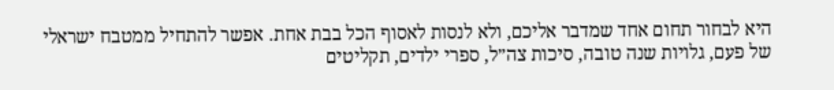היא לבחור תחום אחד שמדבר אליכם, ולא לנסות לאסוף הכל בבת אחת. אפשר להתחיל ממטבח ישראלי של פעם, גלויות שנה טובה, סיכות צה״ל, ספרי ילדים, תקליטים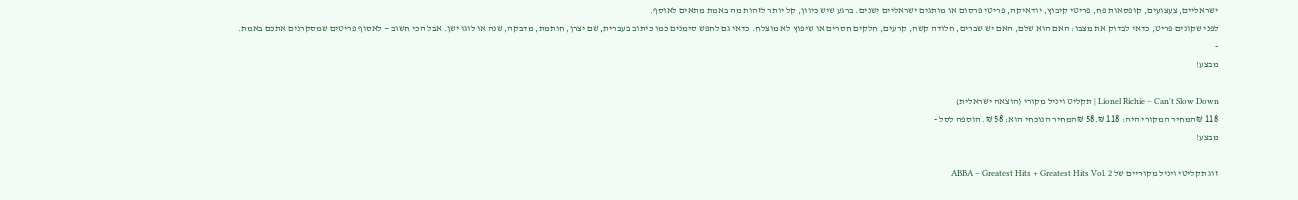ישראליים, צעצועים, קופסאות פח, פריטי קיבוץ, יודאיקה, פריטי פרסום או מותגים ישראליים ישנים. ברגע שיש כיוון, קל יותר לזהות מה באמת מתאים לאוסף.
לפני שקונים פריט, כדאי לבדוק את מצבו: האם הוא שלם, האם יש שברים, חלודה קשה, קרעים, חלקים חסרים או שיפוץ לא מוצלח. כדאי גם לחפש סימנים כמו כיתוב בעברית, שם יצרן, חותמת, מדבקה, שנה או לוגו ישן. אבל הכי חשוב — לאסוף פריטים שמסקרנים אתכם באמת.
-
מבצע!

Lionel Richie – Can't Slow Down | תקליט ויניל מקורי (הוצאה ישראלית)
118 ₪המחיר המקורי היה: 118 ₪.58 ₪המחיר הנוכחי הוא: 58 ₪. הוספה לסל -
מבצע!

זוג תקליטי ויניל מקוריים של ABBA – Greatest Hits + Greatest Hits Vol. 2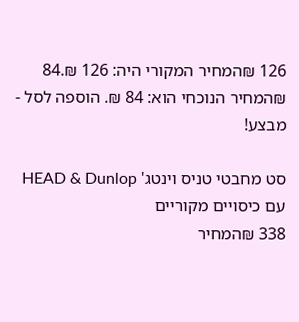126 ₪המחיר המקורי היה: 126 ₪.84 ₪המחיר הנוכחי הוא: 84 ₪. הוספה לסל -
מבצע!

סט מחבטי טניס וינטג' HEAD & Dunlop עם כיסויים מקוריים
338 ₪המחיר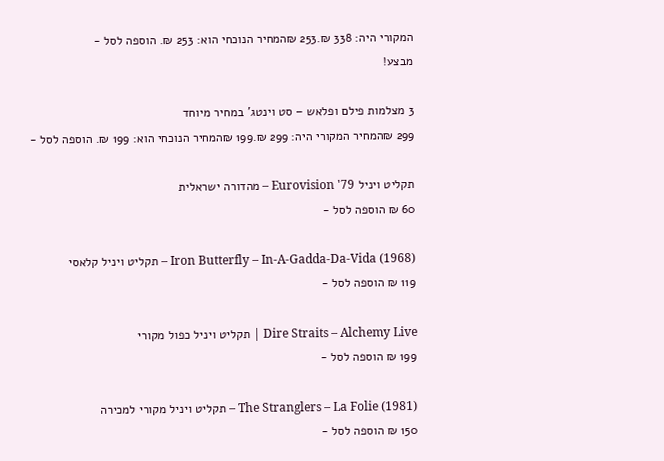המקורי היה: 338 ₪.253 ₪המחיר הנוכחי הוא: 253 ₪. הוספה לסל -
מבצע!

3 מצלמות פילם ופלאש – סט וינטג' במחיר מיוחד
299 ₪המחיר המקורי היה: 299 ₪.199 ₪המחיר הנוכחי הוא: 199 ₪. הוספה לסל -

תקליט ויניל Eurovision '79 – מהדורה ישראלית
60 ₪ הוספה לסל -

Iron Butterfly – In-A-Gadda-Da-Vida (1968) – תקליט ויניל קלאסי
119 ₪ הוספה לסל -

Dire Straits – Alchemy Live | תקליט ויניל כפול מקורי
199 ₪ הוספה לסל -

The Stranglers – La Folie (1981) – תקליט ויניל מקורי למכירה
150 ₪ הוספה לסל -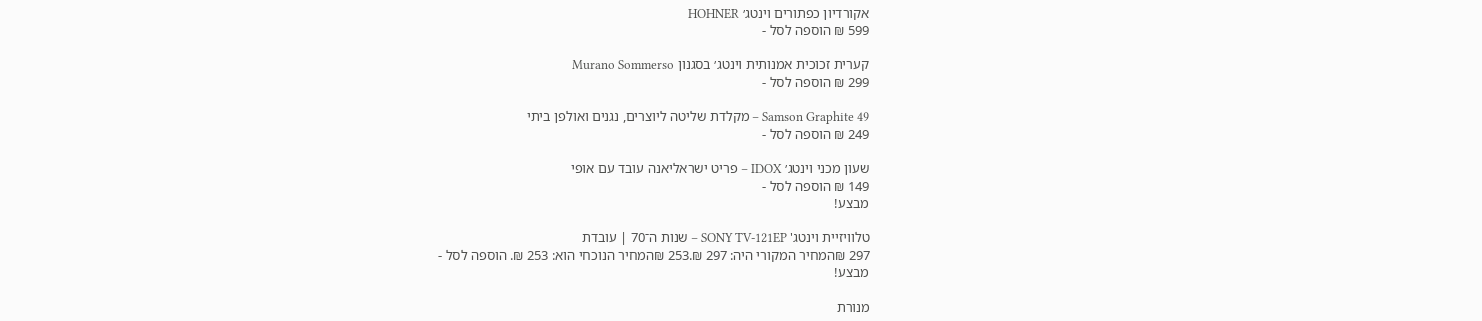אקורדיון כפתורים וינטג׳ HOHNER
599 ₪ הוספה לסל -

קערית זכוכית אמנותית וינטג׳ בסגנון Murano Sommerso
299 ₪ הוספה לסל -

Samson Graphite 49 – מקלדת שליטה ליוצרים, נגנים ואולפן ביתי
249 ₪ הוספה לסל -

שעון מכני וינטג׳ IDOX – פריט ישראליאנה עובד עם אופי
149 ₪ הוספה לסל -
מבצע!

טלוויזיית וינטג' SONY TV-121EP – שנות ה־70 | עובדת
297 ₪המחיר המקורי היה: 297 ₪.253 ₪המחיר הנוכחי הוא: 253 ₪. הוספה לסל -
מבצע!

מנורת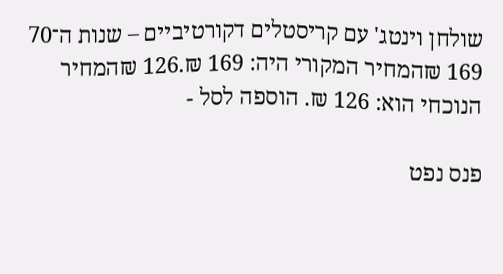שולחן וינטג' עם קריסטלים דקורטיביים – שנות ה־70
169 ₪המחיר המקורי היה: 169 ₪.126 ₪המחיר הנוכחי הוא: 126 ₪. הוספה לסל -

פנס נפט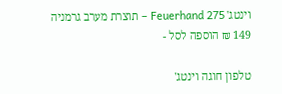וינטג' Feuerhand 275 – תוצרת מערב גרמניה
149 ₪ הוספה לסל -

טלפון חוגה וינטג'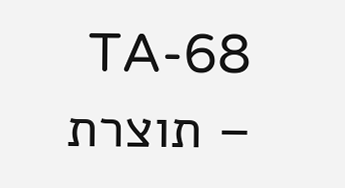TA-68 – תוצרת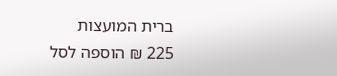ברית המועצות
225 ₪ הוספה לסל